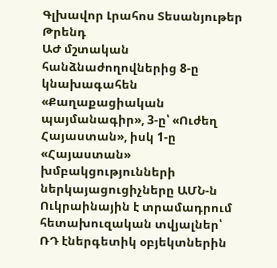Գլխավոր Լրահոս Տեսանյութեր Թրենդ
ԱԺ մշտական հանձնաժողովներից 8-ը կնախագահեն «Քաղաքացիական պայմանագիր», 3-ը՝ «Ուժեղ Հայաստան», իսկ 1-ը «Հայաստան» խմբակցությունների ներկայացուցիչները ԱՄՆ-ն Ուկրաինային է տրամադրում հետախուզական տվյալներ՝ ՌԴ էներգետիկ օբյեկտներին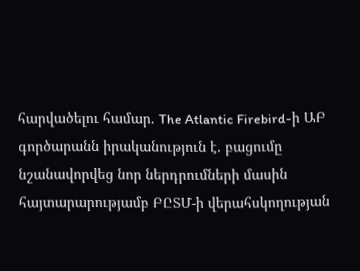հարվածելու համար. The Atlantic Firebird-ի ԱԲ գործարանն իրականություն է. բացումը նշանավորվեց նոր ներդրումների մասին հայտարարությամբ ԲԸՏՄ-ի վերահսկողության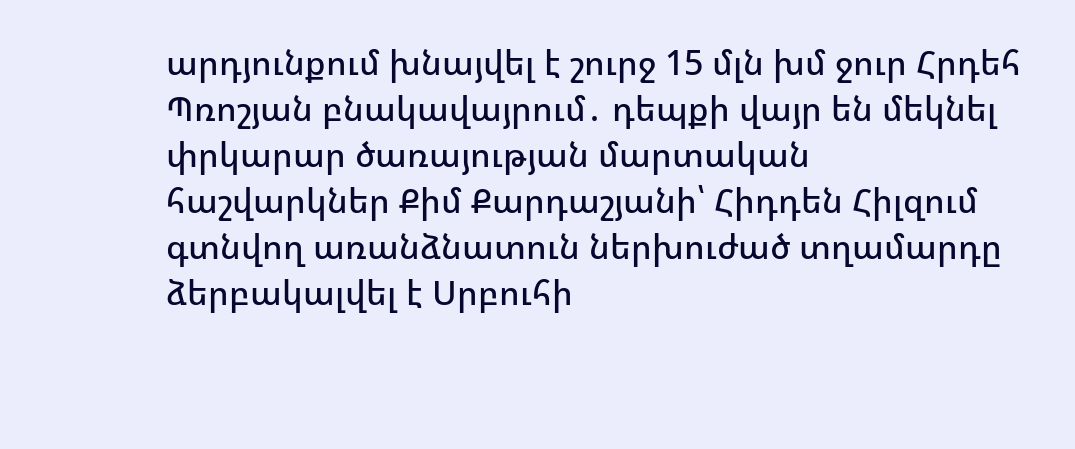արդյունքում խնայվել է շուրջ 15 մլն խմ ջուր Հրդեհ Պռոշյան բնակավայրում․ դեպքի վայր են մեկնել փրկարար ծառայության մարտական հաշվարկներ Քիմ Քարդաշյանի՝ Հիդդեն Հիլզում գտնվող առանձնատուն ներխուժած տղամարդը ձերբակալվել է Սրբուհի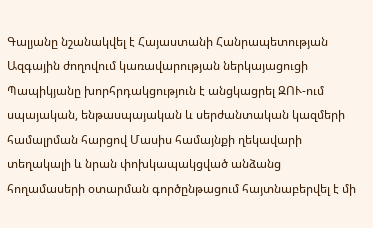Գալյանը նշանակվել է Հայաստանի Հանրապետության Ազգային ժողովում կառավարության ներկայացուցի Պապիկյանը խորհրդակցություն է անցկացրել ԶՈՒ-ում սպայական, ենթասպայական և սերժանտական կազմերի համալրման հարցով Մասիս համայնքի ղեկավարի տեղակալի և նրան փոխկապակցված անձանց հողամասերի օտարման գործընթացում հայտնաբերվել է մի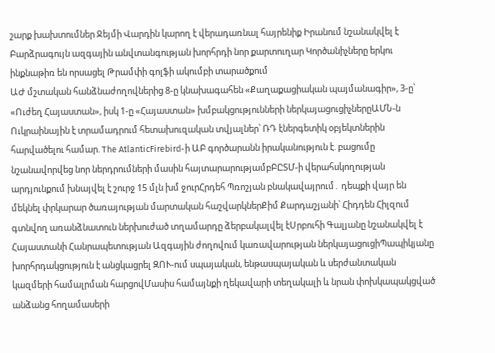շարք խախտումներ Ջեյմի Վարդին կարող է վերադառնալ հայրենիք Իրանում նշանակվել է Բարձրագույն ազգային անվտանգության խորհրդի նոր քարտուղար Կործանիչները երկու ինքնաթիռ են որսացել Թրամփի գոլֆի ակումբի տարածքում
ԱԺ մշտական հանձնաժողովներից 8-ը կնախագահեն «Քաղաքացիական պայմանագիր», 3-ը՝ «Ուժեղ Հայաստան», իսկ 1-ը «Հայաստան» խմբակցությունների ներկայացուցիչներըԱՄՆ-ն Ուկրաինային է տրամադրում հետախուզական տվյալներ՝ ՌԴ էներգետիկ օբյեկտներին հարվածելու համար. The AtlanticFirebird-ի ԱԲ գործարանն իրականություն է. բացումը նշանավորվեց նոր ներդրումների մասին հայտարարությամբԲԸՏՄ-ի վերահսկողության արդյունքում խնայվել է շուրջ 15 մլն խմ ջուրՀրդեհ Պռոշյան բնակավայրում․ դեպքի վայր են մեկնել փրկարար ծառայության մարտական հաշվարկներՔիմ Քարդաշյանի՝ Հիդդեն Հիլզում գտնվող առանձնատուն ներխուժած տղամարդը ձերբակալվել էՍրբուհի Գալյանը նշանակվել է Հայաստանի Հանրապետության Ազգային ժողովում կառավարության ներկայացուցիՊապիկյանը խորհրդակցություն է անցկացրել ԶՈՒ-ում սպայական, ենթասպայական և սերժանտական կազմերի համալրման հարցովՄասիս համայնքի ղեկավարի տեղակալի և նրան փոխկապակցված անձանց հողամասերի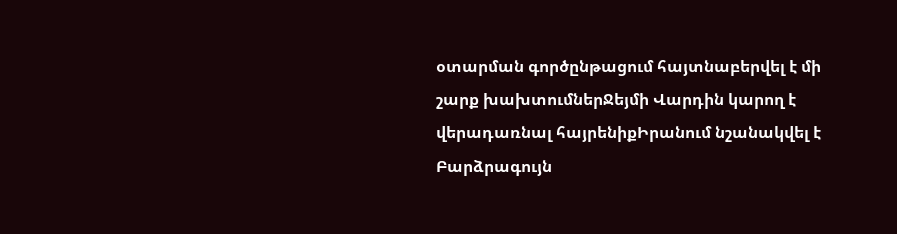օտարման գործընթացում հայտնաբերվել է մի շարք խախտումներՋեյմի Վարդին կարող է վերադառնալ հայրենիքԻրանում նշանակվել է Բարձրագույն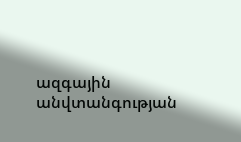ազգային անվտանգության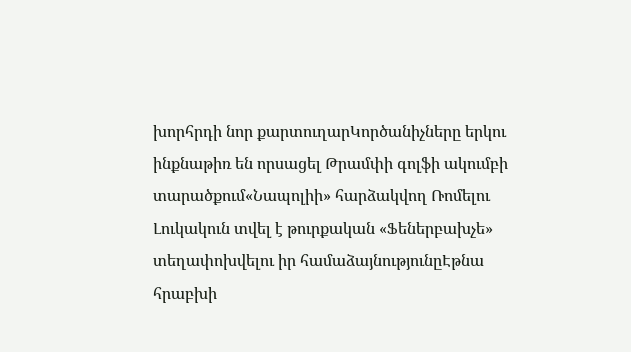խորհրդի նոր քարտուղարԿործանիչները երկու ինքնաթիռ են որսացել Թրամփի գոլֆի ակումբի տարածքում«Նապոլիի» հարձակվող Ռոմելու Լուկակուն տվել է թուրքական «Ֆեներբախչե» տեղափոխվելու իր համաձայնությունըԷթնա հրաբխի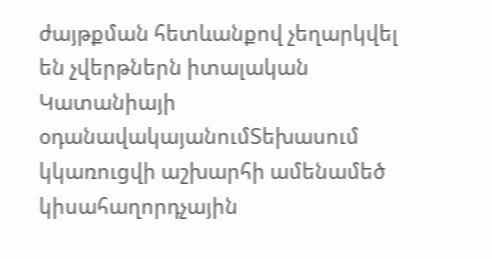ժայթքման հետևանքով չեղարկվել են չվերթներն իտալական Կատանիայի օդանավակայանումՏեխասում կկառուցվի աշխարհի ամենամեծ կիսահաղորդչային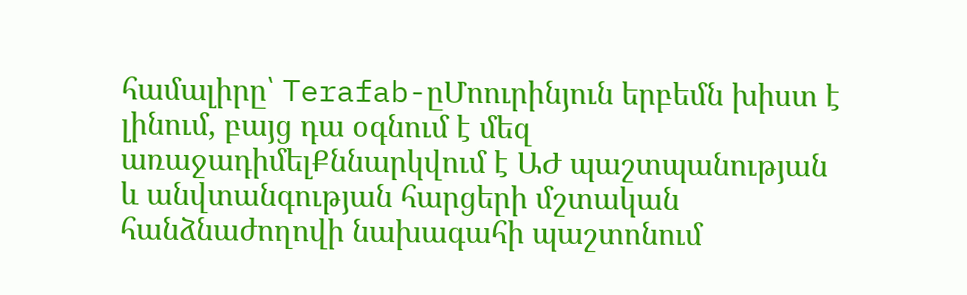համալիրը՝ Terafab-ըՄոուրինյուն երբեմն խիստ է լինում, բայց դա օգնում է մեզ առաջադիմելՔննարկվում է ԱԺ պաշտպանության և անվտանգության հարցերի մշտական հանձնաժողովի նախագահի պաշտոնում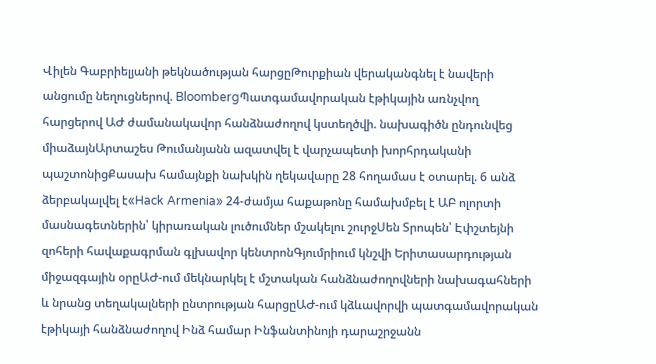Վիլեն Գաբրիելյանի թեկնածության հարցըԹուրքիան վերականգնել է նավերի անցումը նեղուցներով. BloombergՊատգամավորական էթիկային առնչվող հարցերով ԱԺ ժամանակավոր հանձնաժողով կստեղծվի. նախագիծն ընդունվեց միաձայնԱրտաշես Թումանյանն ազատվել է վարչապետի խորհրդականի պաշտոնիցՔասախ համայնքի նախկին ղեկավարը 28 հողամաս է օտարել. 6 անձ ձերբակալվել է«Hack Armenia» 24-ժամյա հաքաթոնը համախմբել է ԱԲ ոլորտի մասնագետներին՝ կիրառական լուծումներ մշակելու շուրջՍեն Տրոպեն՝ Էփշտեյնի զոհերի հավաքագրման գլխավոր կենտրոնԳյումրիում կնշվի Երիտասարդության միջազգային օրըԱԺ-ում մեկնարկել է մշտական հանձնաժողովների նախագահների և նրանց տեղակալների ընտրության հարցըԱԺ-ում կձևավորվի պատգամավորական էթիկայի հանձնաժողով Ինձ համար Ինֆանտինոյի դարաշրջանն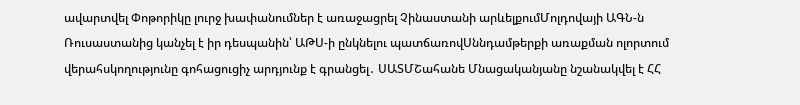ավարտվել Փոթորիկը լուրջ խափանումներ է առաջացրել Չինաստանի արևելքումՄոլդովայի ԱԳՆ-ն Ռուսաստանից կանչել է իր դեսպանին՝ ԱԹՍ-ի ընկնելու պատճառովՍննդամթերքի առաքման ոլորտում վերահսկողությունը գոհացուցիչ արդյունք է գրանցել․ ՍԱՏՄՇահանե Մնացականյանը նշանակվել է ՀՀ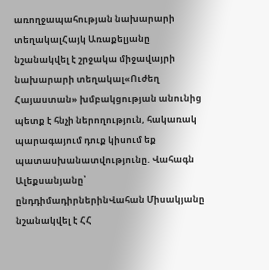առողջապահության նախարարի տեղակալՀայկ Առաքելյանը նշանակվել է շրջակա միջավայրի նախարարի տեղակալ«Ուժեղ Հայաստան» խմբակցության անունից պետք է հնչի ներողություն, հակառակ պարագայում դուք կիսում եք պատասխանատվությունը. Վահագն Ալեքսանյանը՝ ընդդիմադիրներինՎահան Միսակյանը նշանակվել է ՀՀ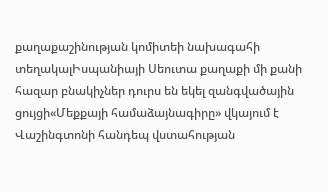քաղաքաշինության կոմիտեի նախագահի տեղակալԻսպանիայի Սեուտա քաղաքի մի քանի հազար բնակիչներ դուրս են եկել զանգվածային ցույցի«Մեքքայի համաձայնագիրը» վկայում է Վաշինգտոնի հանդեպ վստահության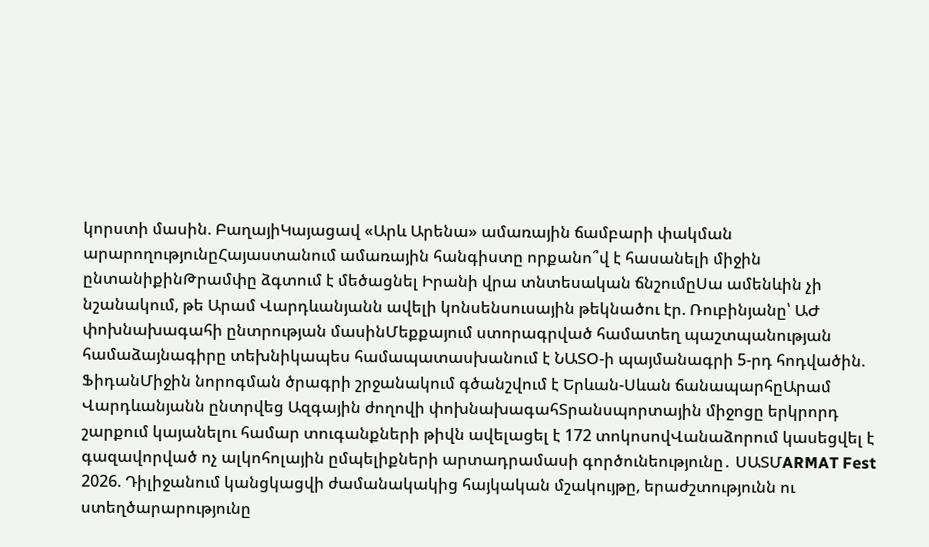կորստի մասին. ԲաղայիԿայացավ «Արև Արենա» ամառային ճամբարի փակման արարողությունըՀայաստանում ամառային հանգիստը որքանո՞վ է հասանելի միջին ընտանիքինԹրամփը ձգտում է մեծացնել Իրանի վրա տնտեսական ճնշումըՍա ամենևին չի նշանակում, թե Արամ Վարդևանյանն ավելի կոնսենսուսային թեկնածու էր. Ռուբինյանը՝ ԱԺ փոխնախագահի ընտրության մասինՄեքքայում ստորագրված համատեղ պաշտպանության համաձայնագիրը տեխնիկապես համապատասխանում է ՆԱՏՕ-ի պայմանագրի 5-րդ հոդվածին. ՖիդանՄիջին նորոգման ծրագրի շրջանակում գծանշվում է Երևան-Սևան ճանապարհըԱրամ Վարդևանյանն ընտրվեց Ազգային ժողովի փոխնախագահՏրանսպորտային միջոցը երկրորդ շարքում կայանելու համար տուգանքների թիվն ավելացել է 172 տոկոսովՎանաձորում կասեցվել է գազավորված ոչ ալկոհոլային ըմպելիքների արտադրամասի գործունեությունը․ ՍԱՏՄARMAT Fest 2026. Դիլիջանում կանցկացվի ժամանակակից հայկական մշակույթը, երաժշտությունն ու ստեղծարարությունը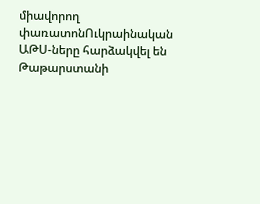միավորող փառատոնՈւկրաինական ԱԹՍ-ները հարձակվել են Թաթարստանի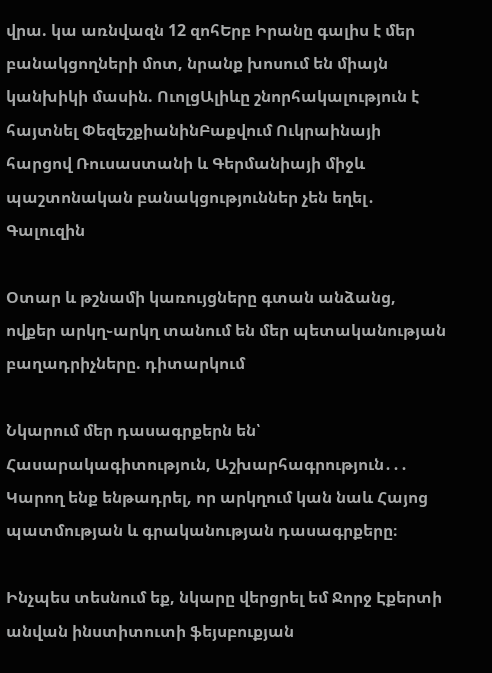վրա. կա առնվազն 12 զոհԵրբ Իրանը գալիս է մեր բանակցողների մոտ, նրանք խոսում են միայն կանխիկի մասին. ՈւոլցԱլիևը շնորհակալություն է հայտնել ՓեզեշքիանինԲաքվում Ուկրաինայի հարցով Ռուսաստանի և Գերմանիայի միջև պաշտոնական բանակցություններ չեն եղել․ Գալուզին

Օտար և թշնամի կառույցները գտան անձանց, ովքեր արկղ֊արկղ տանում են մեր պետականության բաղադրիչները. դիտարկում

Նկարում մեր դասագրքերն են՝ Հասարակագիտություն, Աշխարհագրություն․․․ Կարող ենք ենթադրել, որ արկղում կան նաև Հայոց պատմության և գրականության դասագրքերը։

Ինչպես տեսնում եք, նկարը վերցրել եմ Ջորջ Էքերտի անվան ինստիտուտի ֆեյսբուքյան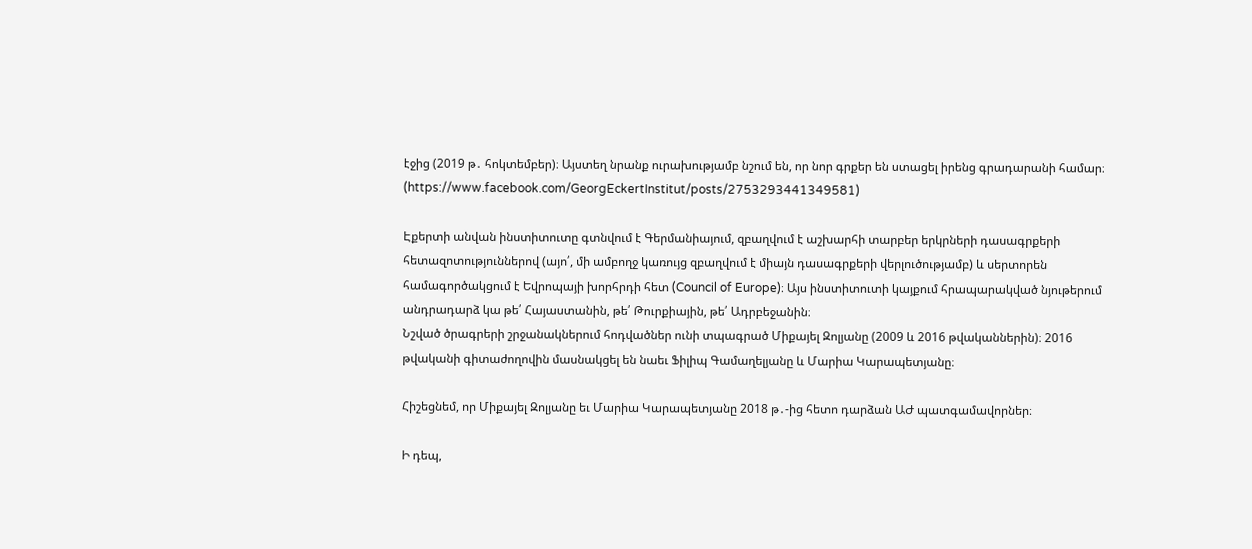էջից (2019 թ․ հոկտեմբեր)։ Այստեղ նրանք ուրախությամբ նշում են, որ նոր գրքեր են ստացել իրենց գրադարանի համար։ (https://www.facebook.com/GeorgEckertInstitut/posts/2753293441349581)

Էքերտի անվան ինստիտուտը գտնվում է Գերմանիայում, զբաղվում է աշխարհի տարբեր երկրների դասագրքերի հետազոտություններով (այո՛, մի ամբողջ կառույց զբաղվում է միայն դասագրքերի վերլուծությամբ) և սերտորեն համագործակցում է Եվրոպայի խորհրդի հետ (Council of Europe)։ Այս ինստիտուտի կայքում հրապարակված նյութերում անդրադարձ կա թե՛ Հայաստանին, թե՛ Թուրքիային, թե՛ Ադրբեջանին։
Նշված ծրագրերի շրջանակներում հոդվածներ ունի տպագրած Միքայել Զոլյանը (2009 և 2016 թվականներին)։ 2016 թվականի գիտաժողովին մասնակցել են նաեւ Ֆիլիպ Գամաղելյանը և Մարիա Կարապետյանը։

Հիշեցնեմ, որ Միքայել Զոլյանը եւ Մարիա Կարապետյանը 2018 թ․-ից հետո դարձան ԱԺ պատգամավորներ։

Ի դեպ,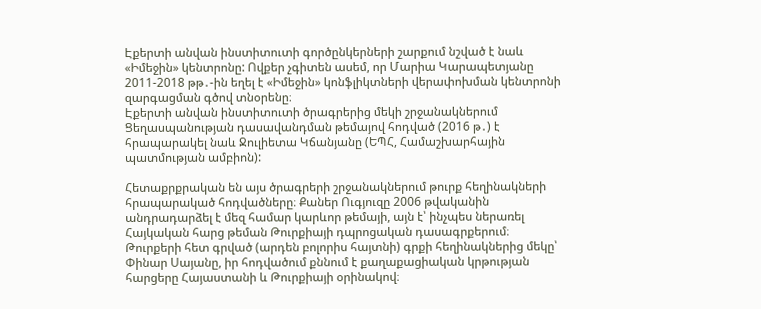Էքերտի անվան ինստիտուտի գործընկերների շարքում նշված է նաև «Իմեջին» կենտրոնը: Ովքեր չգիտեն ասեմ, որ Մարիա Կարապետյանը 2011-2018 թթ․-ին եղել է «Իմեջին» կոնֆլիկտների վերափոխման կենտրոնի զարգացման գծով տնօրենը։
Էքերտի անվան ինստիտուտի ծրագրերից մեկի շրջանակներում Ցեղասպանության դասավանդման թեմայով հոդված (2016 թ․) է հրապարակել նաև Ջուլիետա Կճանյանը (ԵՊՀ, Համաշխարհային պատմության ամբիոն):

Հետաքրքրական են այս ծրագրերի շրջանակներում թուրք հեղինակների հրապարակած հոդվածները։ Քաներ Ուգյուզը 2006 թվականին անդրադարձել է մեզ համար կարևոր թեմայի, այն է՝ ինչպես ներառել Հայկական հարց թեման Թուրքիայի դպրոցական դասագրքերում։
Թուրքերի հետ գրված (արդեն բոլորիս հայտնի) գրքի հեղինակներից մեկը՝ Փինար Սայանը, իր հոդվածում քննում է քաղաքացիական կրթության հարցերը Հայաստանի և Թուրքիայի օրինակով։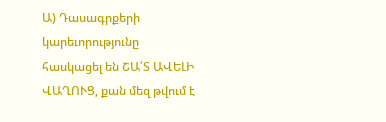Ա) Դասագրքերի կարեւորությունը հասկացել են ՇԱ՛Տ ԱՎԵԼԻ ՎԱՂՈՒՑ, քան մեզ թվում է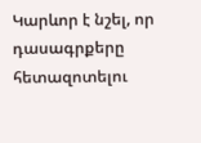Կարևոր է նշել, որ դասագրքերը հետազոտելու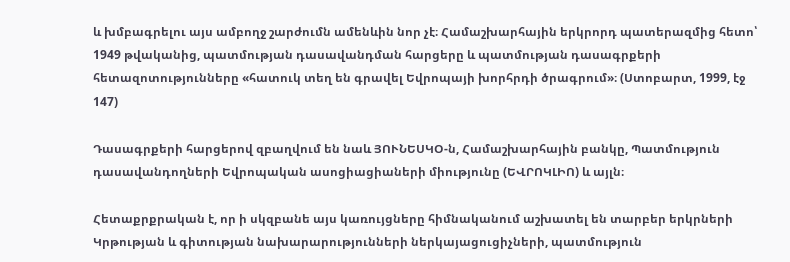և խմբագրելու այս ամբողջ շարժումն ամենևին նոր չէ։ Համաշխարհային երկրորդ պատերազմից հետո՝ 1949 թվականից, պատմության դասավանդման հարցերը և պատմության դասագրքերի հետազոտությունները «հատուկ տեղ են գրավել Եվրոպայի խորհրդի ծրագրում»։ (Ստոբարտ, 1999, էջ 147)

Դասագրքերի հարցերով զբաղվում են նաև ՅՈՒՆԵՍԿՕ-ն, Համաշխարհային բանկը, Պատմություն դասավանդողների Եվրոպական ասոցիացիաների միությունը (ԵՎՐՈԿԼԻՈ) և այլն։

Հետաքրքրական է, որ ի սկզբանե այս կառույցները հիմնականում աշխատել են տարբեր երկրների Կրթության և գիտության նախարարությունների ներկայացուցիչների, պատմություն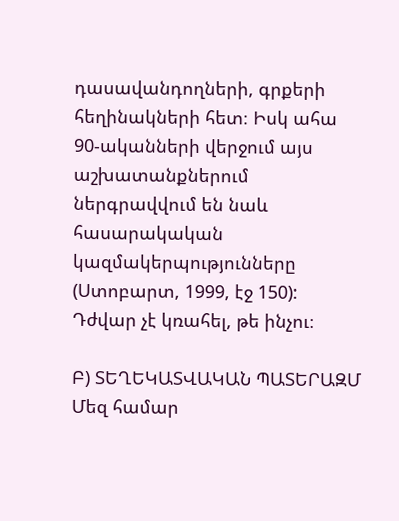դասավանդողների, գրքերի հեղինակների հետ։ Իսկ ահա 90-ականների վերջում այս աշխատանքներում ներգրավվում են նաև հասարակական կազմակերպությունները (Ստոբարտ, 1999, էջ 150): Դժվար չէ կռահել, թե ինչու։

Բ) ՏԵՂԵԿԱՏՎԱԿԱՆ ՊԱՏԵՐԱԶՄ
Մեզ համար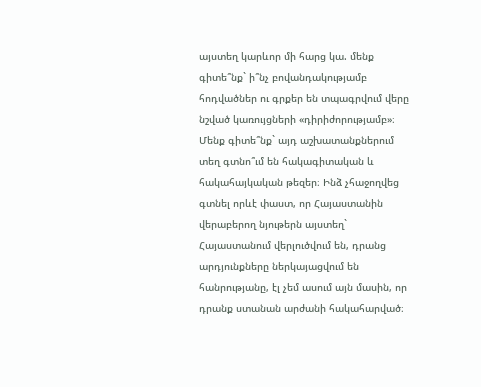այստեղ կարևոր մի հարց կա. մենք գիտե՞նք` ի՞նչ բովանդակությամբ հոդվածներ ու գրքեր են տպագրվում վերը նշված կառույցների «դիրիժորությամբ»։ Մենք գիտե՞նք` այդ աշխատանքներում տեղ գտնո՞ւմ են հակագիտական և հակահայկական թեզեր։ Ինձ չհաջողվեց գտնել որևէ փաստ, որ Հայաստանին վերաբերող նյութերն այստեղ` Հայաստանում վերլուծվում են, դրանց արդյունքները ներկայացվում են հանրությանը, էլ չեմ ասում այն մասին, որ դրանք ստանան արժանի հակահարված։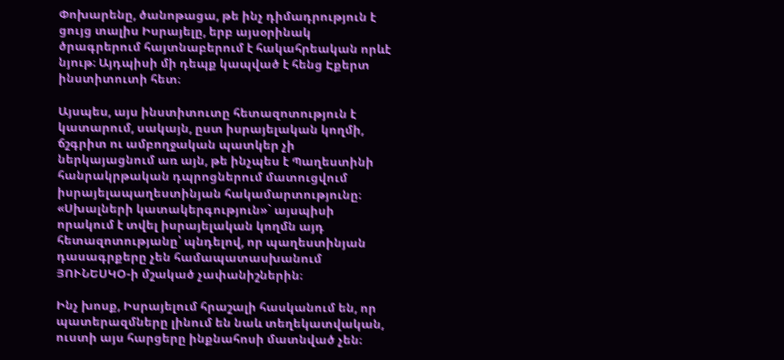Փոխարենը, ծանոթացա, թե ինչ դիմադրություն է ցույց տալիս Իսրայելը, երբ այսօրինակ ծրագրերում հայտնաբերում է հակահրեական որևէ նյութ։ Այդպիսի մի դեպք կապված է հենց Էքերտ ինստիտուտի հետ։

Այսպես, այս ինստիտուտը հետազոտություն է կատարում, սակայն, ըստ իսրայելական կողմի, ճշգրիտ ու ամբողջական պատկեր չի ներկայացնում առ այն, թե ինչպես է Պաղեստինի հանրակրթական դպրոցներում մատուցվում իսրայելապաղեստինյան հակամարտությունը։ «Սխալների կատակերգություն»` այսպիսի որակում է տվել իսրայելական կողմն այդ հետազոտությանը՝ պնդելով, որ պաղեստինյան դասագրքերը չեն համապատասխանում ՅՈՒՆԵՍԿՕ-ի մշակած չափանիշներին։

Ինչ խոսք, Իսրայելում հրաշալի հասկանում են, որ պատերազմները լինում են նաև տեղեկատվական, ուստի այս հարցերը ինքնահոսի մատնված չեն։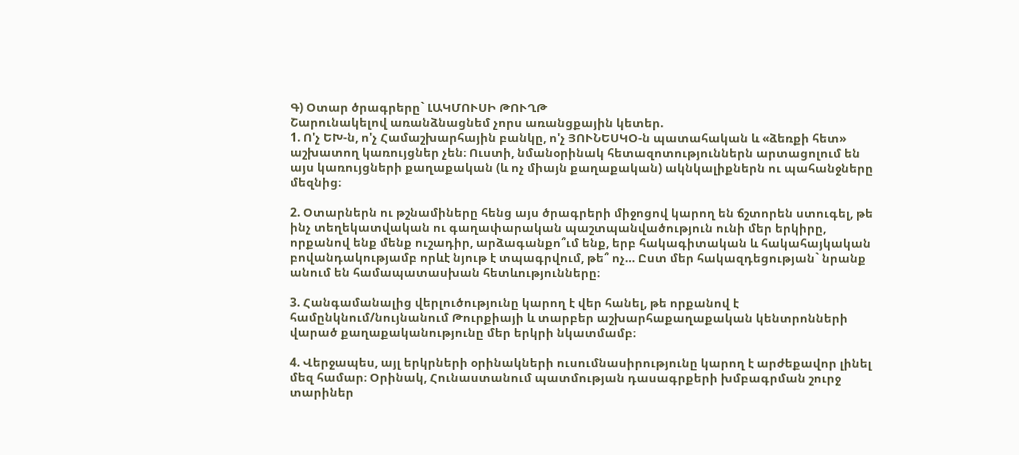Գ) Օտար ծրագրերը` ԼԱԿՄՈՒՍԻ ԹՈՒՂԹ
Շարունակելով առանձնացնեմ չորս առանցքային կետեր.
1. Ո'չ ԵԽ-ն, ո'չ Համաշխարհային բանկը, ո'չ ՅՈՒՆԵՍԿՕ-ն պատահական և «ձեռքի հետ» աշխատող կառույցներ չեն։ Ուստի, նմանօրինակ հետազոտություններն արտացոլում են այս կառույցների քաղաքական (և ոչ միայն քաղաքական) ակնկալիքներն ու պահանջները մեզնից։

2. Օտարներն ու թշնամիները հենց այս ծրագրերի միջոցով կարող են ճշտորեն ստուգել, թե ինչ տեղեկատվական ու գաղափարական պաշտպանվածություն ունի մեր երկիրը, որքանով ենք մենք ուշադիր, արձագանքո՞ւմ ենք, երբ հակագիտական և հակահայկական բովանդակությամբ որևէ նյութ է տպագրվում, թե՞ ոչ… Ըստ մեր հակազդեցության` նրանք անում են համապատասխան հետևությունները։

3. Հանգամանալից վերլուծությունը կարող է վեր հանել, թե որքանով է համընկնում/նույնանում Թուրքիայի և տարբեր աշխարհաքաղաքական կենտրոնների վարած քաղաքականությունը մեր երկրի նկատմամբ։

4. Վերջապես, այլ երկրների օրինակների ուսումնասիրությունը կարող է արժեքավոր լինել մեզ համար։ Օրինակ, Հունաստանում պատմության դասագրքերի խմբագրման շուրջ տարիներ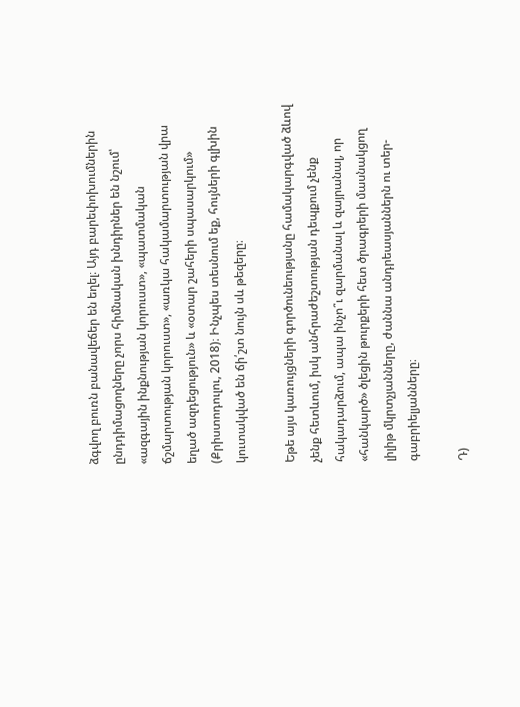ձգվող բուռն բանավեճեր են եղել։ Այդ բարեփոխումներին ընդդիմացողները չորս հիմնական խնդիրներ են նշում՝ «ազգային ինքնության կորուստ», «պատմական ճշմարտության կորուստ», «առկա հակամարտության վրա եղած ազդեցություն» և «օտար շահերի սպասարկում» (Քրիստոդուլու, 2018)։ Ինչպես տեսնում եք, հույների գլխին կուտակված են ճի՛շտ նույն սև թեզերը։

Եթե այս կառույցների գործունեությանը համակարգված ձևով չենք հետևում, իսկ անհրաժեշտության դեպքում չենք հակադարձում, ապա ինչո՞ւ զարմանալ և զայրանալ, որ «հանկարծ» ծլեցին թուրքերի հետ ծրագրերի մասնակցող լիլիթ մկրտչյանները, ժաննա անդրեասյաններն ու տեր-գաբրիելյանները։

Դ)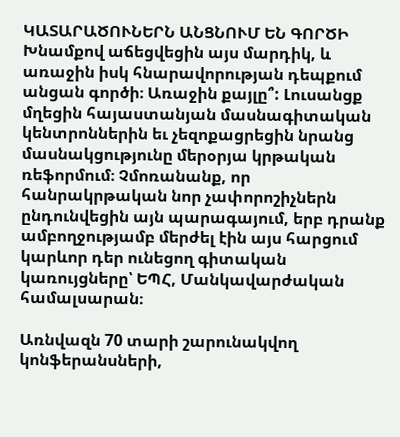ԿԱՏԱՐԱԾՈՒՆԵՐՆ ԱՆՑՆՈՒՄ ԵՆ ԳՈՐԾԻ
Խնամքով աճեցվեցին այս մարդիկ, և առաջին իսկ հնարավորության դեպքում անցան գործի։ Առաջին քայլը՞: Լուսանցք մղեցին հայաստանյան մասնագիտական կենտրոններին եւ չեզոքացրեցին նրանց մասնակցությունը մերօրյա կրթական ռեֆորմում։ Չմոռանանք, որ հանրակրթական նոր չափորոշիչներն ընդունվեցին այն պարագայում, երբ դրանք ամբողջությամբ մերժել էին այս հարցում կարևոր դեր ունեցող գիտական կառույցները՝ ԵՊՀ, Մանկավարժական համալսարան։

Առնվազն 70 տարի շարունակվող կոնֆերանսների,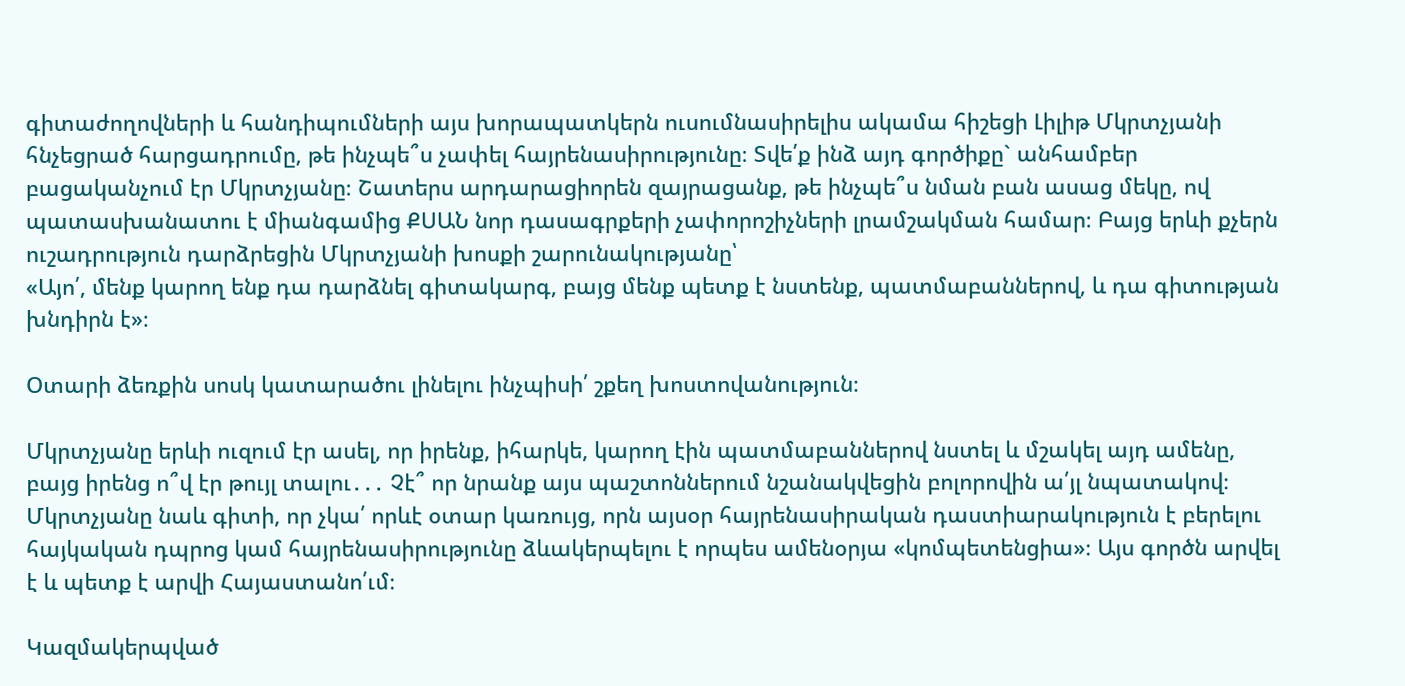գիտաժողովների և հանդիպումների այս խորապատկերն ուսումնասիրելիս ակամա հիշեցի Լիլիթ Մկրտչյանի հնչեցրած հարցադրումը, թե ինչպե՞ս չափել հայրենասիրությունը։ Տվե՛ք ինձ այդ գործիքը` անհամբեր բացականչում էր Մկրտչյանը։ Շատերս արդարացիորեն զայրացանք, թե ինչպե՞ս նման բան ասաց մեկը, ով պատասխանատու է միանգամից ՔՍԱՆ նոր դասագրքերի չափորոշիչների լրամշակման համար։ Բայց երևի քչերն ուշադրություն դարձրեցին Մկրտչյանի խոսքի շարունակությանը՝
«Այո՛, մենք կարող ենք դա դարձնել գիտակարգ, բայց մենք պետք է նստենք, պատմաբաններով, և դա գիտության խնդիրն է»։

Օտարի ձեռքին սոսկ կատարածու լինելու ինչպիսի՛ շքեղ խոստովանություն։

Մկրտչյանը երևի ուզում էր ասել, որ իրենք, իհարկե, կարող էին պատմաբաններով նստել և մշակել այդ ամենը, բայց իրենց ո՞վ էր թույլ տալու․․․ Չէ՞ որ նրանք այս պաշտոններում նշանակվեցին բոլորովին ա՛յլ նպատակով։ Մկրտչյանը նաև գիտի, որ չկա՛ որևէ օտար կառույց, որն այսօր հայրենասիրական դաստիարակություն է բերելու հայկական դպրոց կամ հայրենասիրությունը ձևակերպելու է որպես ամենօրյա «կոմպետենցիա»։ Այս գործն արվել է և պետք է արվի Հայաստանո՛ւմ։

Կազմակերպված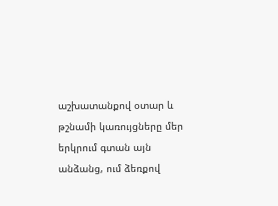աշխատանքով օտար և թշնամի կառույցները մեր երկրում գտան այն անձանց, ում ձեռքով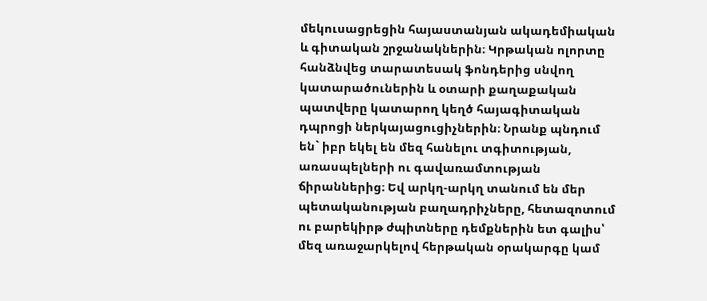մեկուսացրեցին հայաստանյան ակադեմիական և գիտական շրջանակներին։ Կրթական ոլորտը հանձնվեց տարատեսակ ֆոնդերից սնվող կատարածուներին և օտարի քաղաքական պատվերը կատարող կեղծ հայագիտական դպրոցի ներկայացուցիչներին։ Նրանք պնդում են` իբր եկել են մեզ հանելու տգիտության, առասպելների ու գավառամտության ճիրաններից։ Եվ արկղ-արկղ տանում են մեր պետականության բաղադրիչները, հետազոտում ու բարեկիրթ ժպիտները դեմքներին ետ գալիս՝ մեզ առաջարկելով հերթական օրակարգը կամ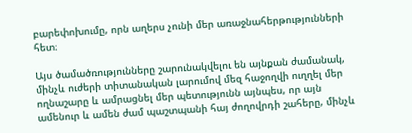բարեփոխումը, որն աղերս չունի մեր առաջնահերթությունների հետ։

Այս ծամածռությունները շարունակվելու են այնքան ժամանակ, մինչև ուժերի տիտանական լարումով մեզ հաջողվի ուղղել մեր ողնաշարը և ամրացնել մեր պետությունն այնպես, որ այն ամենուր և ամեն ժամ պաշտպանի հայ ժողովրդի շահերը, մինչև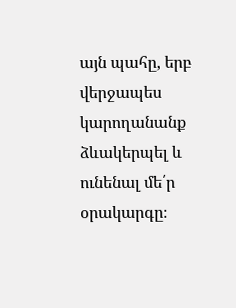այն պահը, երբ վերջապես կարողանանք ձևակերպել և ունենալ մե՛ր օրակարգը։